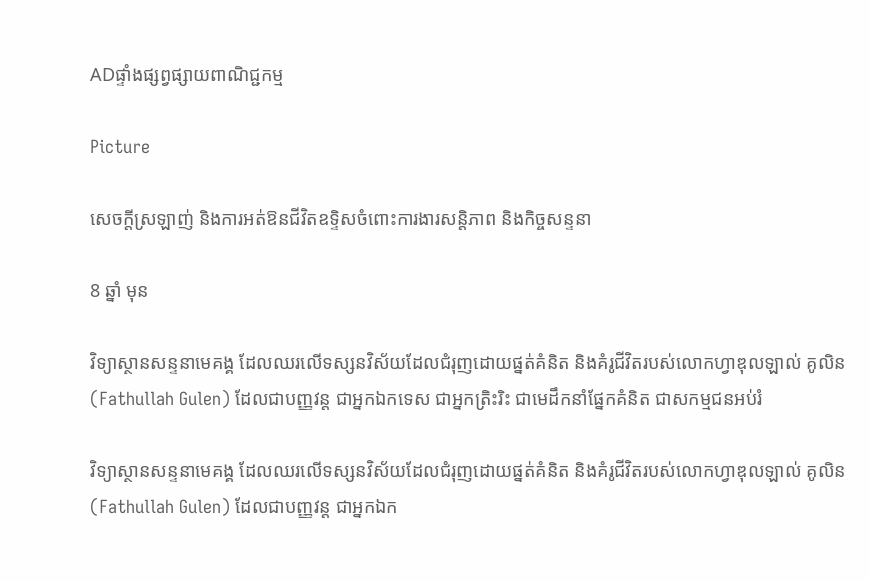ADផ្ទាំងផ្សព្វផ្សាយពាណិជ្ជកម្ម

Picture

សេចក្តីស្រឡាញ់ និងការអត់ឱនជីវិតឧទ្ទិសចំពោះការងារសន្តិភាព និងកិច្ចសន្ទនា

8 ឆ្នាំ មុន

វិទ្យាស្ថានសន្ទនាមេគង្គ ដែលឈរលើទស្សនវិស័យដែលជំរុញដោយផ្នត់គំនិត និងគំរូជីវិតរបស់លោកហ្វាឌុលឡាល់ គូលិន (Fathullah Gulen) ដែលជាបញ្ញវន្ត ជាអ្នកឯកទេស ជាអ្នកត្រិះរិះ ជាមេដឹកនាំផ្នែកគំនិត ជាសកម្មជនអប់រំ

វិទ្យាស្ថានសន្ទនាមេគង្គ ដែលឈរលើទស្សនវិស័យដែលជំរុញដោយផ្នត់គំនិត និងគំរូជីវិតរបស់លោកហ្វាឌុលឡាល់ គូលិន (Fathullah Gulen) ដែលជាបញ្ញវន្ត ជាអ្នកឯក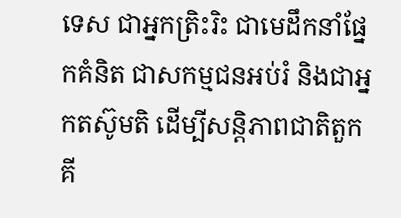ទេស ជាអ្នកត្រិះរិះ ជាមេដឹកនាំផ្នែកគំនិត ជាសកម្មជនអប់រំ និងជាអ្នកតស៊ូមតិ ដើម្បីសន្តិភាពជាតិតួកគី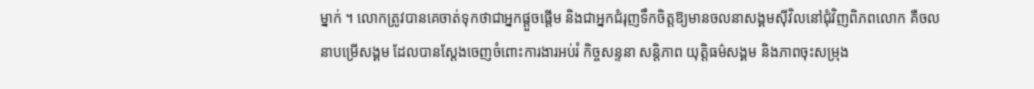ម្នាក់ ។ លោកត្រូវបានគេចាត់ទុកថាជាអ្នកផ្តួចផ្តើម និងជាអ្នកជំរុញទឹកចិត្តឱ្យមានចលនាសង្គមស៊ីវិលនៅជុំវិញពិភពលោក គឺចលនាបម្រើសង្គម ដែលបានស្តែងចេញចំពោះការងារអប់រំ កិច្ចសន្ទនា សន្តិភាព យុត្តិធម៌សង្គម និងភាពចុះសម្រុង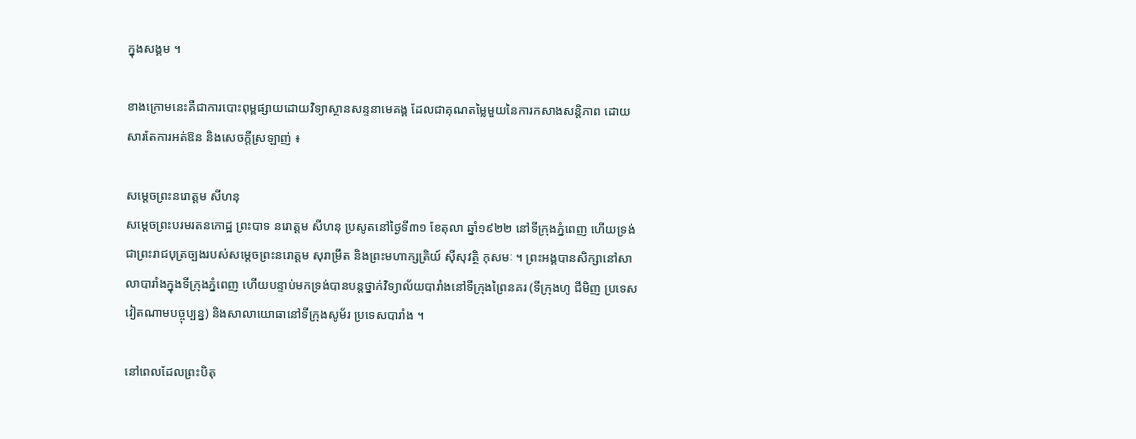ក្នុងសង្គម ។

ខាងក្រោមនេះគឺជាការបោះពុម្ពផ្សាយដោយវិទ្យាស្ថានសន្ទនាមេគង្គ ដែលជាគុណតម្លៃមួយនៃការកសាងសន្តិភាព ដោយសារតែការអត់ឱន និងសេចក្តីស្រឡាញ់ ៖

សម្តេចព្រះនរោត្តម សីហនុ
សម្តេចព្រះបរមរតនកោដ្ឋ ព្រះបាទ នរោត្តម សីហនុ ប្រសូតនៅថ្ងៃទី៣១ ខែតុលា ឆ្នាំ១៩២២ នៅទីក្រុងភ្នំពេញ ហើយទ្រង់ជាព្រះរាជបុត្រច្បងរបស់សម្តេចព្រះនរោត្តម សុរាម្រឹត និងព្រះមហាក្សត្រិយ៍ ស៊ីសុវត្ថិ កុសមៈ ។ ព្រះអង្គបានសិក្សានៅសាលាបារាំងក្នុងទីក្រុងភ្នំពេញ ហើយបន្ទាប់មកទ្រង់បានបន្តថ្នាក់វិទ្យាល័យបារាំងនៅទីក្រុងព្រៃនគរ (ទីក្រុងហូ ជីមិញ ប្រទេសវៀតណាមបច្ចុប្បន្ន) និងសាលាយោធានៅទីក្រុងសូម័រ ប្រទេសបារាំង ។

នៅពេលដែលព្រះបិតុ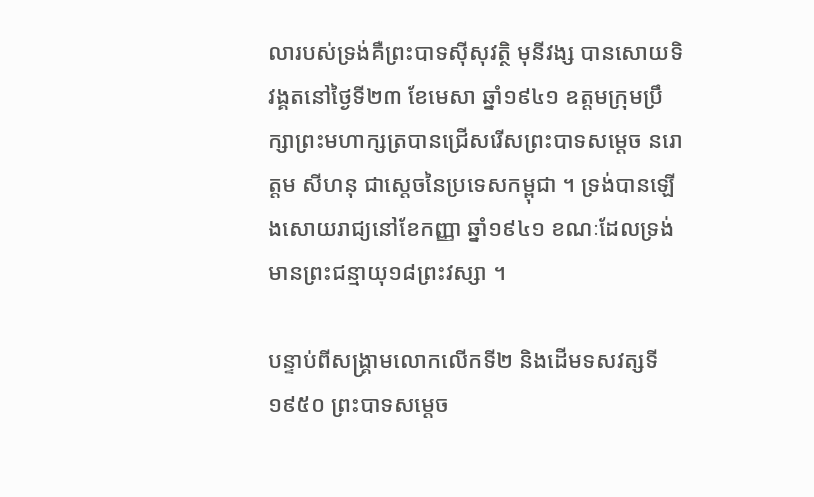លារបស់ទ្រង់គឺព្រះបាទស៊ីសុវត្ថិ មុនីវង្ស បានសោយទិវង្គតនៅថ្ងៃទី២៣ ខែមេសា ឆ្នាំ១៩៤១ ឧត្តមក្រុមប្រឹក្សាព្រះមហាក្សត្របានជ្រើសរើសព្រះបាទសម្តេច នរោត្តម សីហនុ ជាស្តេចនៃប្រទេសកម្ពុជា ។ ទ្រង់បានឡើងសោយរាជ្យនៅខែកញ្ញា ឆ្នាំ១៩៤១ ខណៈដែលទ្រង់មានព្រះជន្មាយុ១៨ព្រះវស្សា ។

បន្ទាប់ពីសង្គ្រាមលោកលើកទី២ និងដើមទសវត្សទី១៩៥០ ព្រះបាទសម្តេច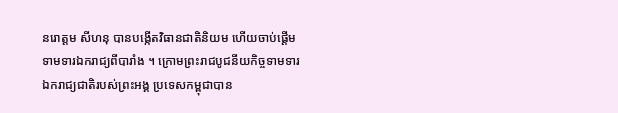នរោត្តម សីហនុ បានបង្កើតវិធានជាតិនិយម ហើយចាប់ផ្តើមទាមទារឯករាជ្យពីបារាំង ។ ក្រោមព្រះរាជបូជនីយកិច្ចទាមទារឯករាជ្យជាតិរបស់ព្រះអង្គ ប្រទេសកម្ពុជាបាន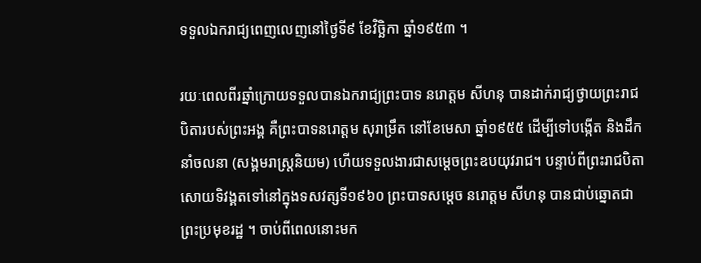ទទួលឯករាជ្យពេញលេញនៅថ្ងៃទី៩ ខែវិច្ឆិកា ឆ្នាំ១៩៥៣ ។

រយៈពេលពីរឆ្នាំក្រោយទទួលបានឯករាជ្យព្រះបាទ នរោត្តម សីហនុ បានដាក់រាជ្យថ្វាយព្រះរាជបិតារបស់ព្រះអង្គ គឺព្រះបាទនរោត្តម សុរាម្រឹត នៅខែមេសា ឆ្នាំ១៩៥៥ ដើម្បីទៅបង្កើត និងដឹកនាំចលនា (សង្គមរាស្ត្រនិយម) ហើយទទួលងារជាសម្តេចព្រះឧបយុវរាជ។ បន្ទាប់ពីព្រះរាជបិតាសោយទិវង្គតទៅនៅក្នុងទសវត្សទី១៩៦០ ព្រះបាទសម្តេច នរោត្តម សីហនុ បានជាប់ឆ្នោតជាព្រះប្រមុខរដ្ឋ ។ ចាប់ពីពេលនោះមក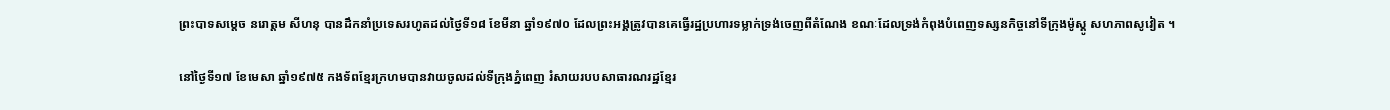ព្រះបាទសម្តេច នរោត្តម សីហនុ បានដឹកនាំប្រទេសរហូតដល់ថ្ងៃទី១៨ ខែមីនា ឆ្នាំ១៩៧០ ដែលព្រះអង្គត្រូវបានគេធ្វើរដ្ឋប្រហារទម្លាក់ទ្រង់ចេញពីតំណែង ខណៈដែលទ្រង់កំពុងបំពេញទស្សនកិច្ចនៅទីក្រុងម៉ូស្គូ សហភាពសូវៀត ។

នៅថ្ងៃទី១៧ ខែមេសា ឆ្នាំ១៩៧៥ កងទ័ពខ្មែរក្រហមបានវាយចូលដល់ទីក្រុងភ្នំពេញ រំសាយរបបសាធារណរដ្ឋខ្មែរ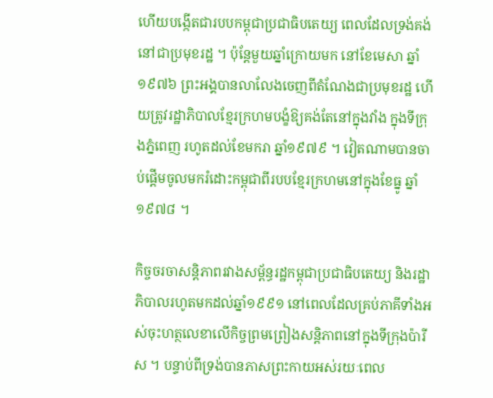ហើយបង្កើតជារបបកម្ពុជាប្រជាធិបតេយ្យ ពេលដែលទ្រង់គង់នៅជាប្រមុខរដ្ឋ ។ ប៉ុន្តែមួយឆ្នាំក្រោយមក នៅខែមេសា ឆ្នាំ១៩៧៦ ព្រះអង្គបានលាលែងចេញពីតំណែងជាប្រមុខរដ្ឋ ហើយត្រូវរដ្ឋាភិបាលខ្មែរក្រហមបង្ខំឱ្យគង់តែនៅក្នុងវាំង ក្នុងទីក្រុងភ្នំពេញ រហូតដល់ខែមករា ឆ្នាំ១៩៧៩ ។ វៀតណាមបានចាប់ផ្តើមចូលមករំដោះកម្ពុជាពីរបបខ្មែរក្រហមនៅក្នុងខែធ្នូ ឆ្នាំ១៩៧៨ ។

កិច្ចចរចាសន្តិភាពរវាងសម្ព័ន្ធរដ្ឋកម្ពុជាប្រជាធិបតេយ្យ និងរដ្ឋាភិបាលរហូតមកដល់ឆ្នាំ១៩៩១ នៅពេលដែលគ្រប់ភាគីទាំងអស់ចុះហត្ថលេខាលើកិច្ចព្រមព្រៀងសន្តិភាពនៅក្នុងទីក្រុងប៉ារីស ។ បន្ទាប់ពីទ្រង់បានភាសព្រះកាយអស់រយៈពេល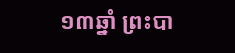១៣ឆ្នាំ ព្រះបា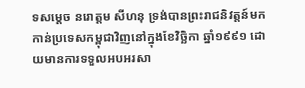ទសម្តេច នរោត្តម សីហនុ ទ្រង់បានព្រះរាជនិវត្តន៍មកកាន់ប្រទេសកម្ពុជាវិញនៅក្នុងខែវិច្ឆិកា ឆ្នាំ១៩៩១ ដោយមានការទទួលអបអរសា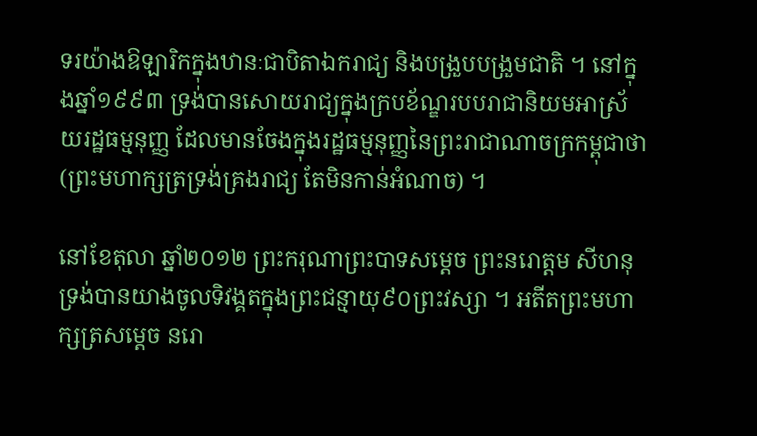ទរយ៉ាងឱឡារិកក្នុងឋានៈជាបិតាឯករាជ្យ និងបង្រួបបង្រួមជាតិ ។ នៅក្នុងឆ្នាំ១៩៩៣ ទ្រង់បានសោយរាជ្យក្នុងក្របខ័ណ្ឌរបបរាជានិយមអាស្រ័យរដ្ឋធម្មនុញ្ញ ដែលមានចែងក្នុងរដ្ឋធម្មនុញ្ញនៃព្រះរាជាណាចក្រកម្ពុជាថា (ព្រះមហាក្សត្រទ្រង់គ្រងរាជ្យ តែមិនកាន់អំណាច) ។

នៅខែតុលា ឆ្នាំ២០១២ ព្រះករុណាព្រះបាទសម្តេច ព្រះនរោត្តម សីហនុ ទ្រង់បានយាងចូលទិវង្គតក្នុងព្រះជន្មាយុ៩០ព្រះវស្សា ។ អតីតព្រះមហាក្សត្រសម្តេច នរោ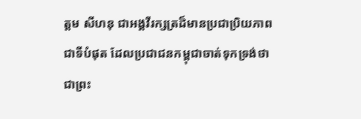ត្តម សីហនុ ជាអង្គវីរក្សត្រដ៏មានប្រជាប្រិយភាពជាទីបំផុត ដែលប្រជាជនកម្ពុជាចាត់ទុកទ្រង់ថាជាព្រះ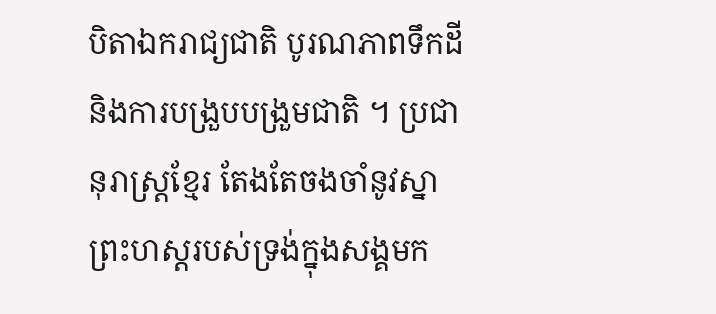បិតាឯករាជ្យជាតិ បូរណភាពទឹកដី និងការបង្រួបបង្រួមជាតិ ។ ប្រជានុរាស្ត្រខ្មែរ តែងតែចងចាំនូវស្នាព្រះហស្តរបស់ទ្រង់ក្នុងសង្គមក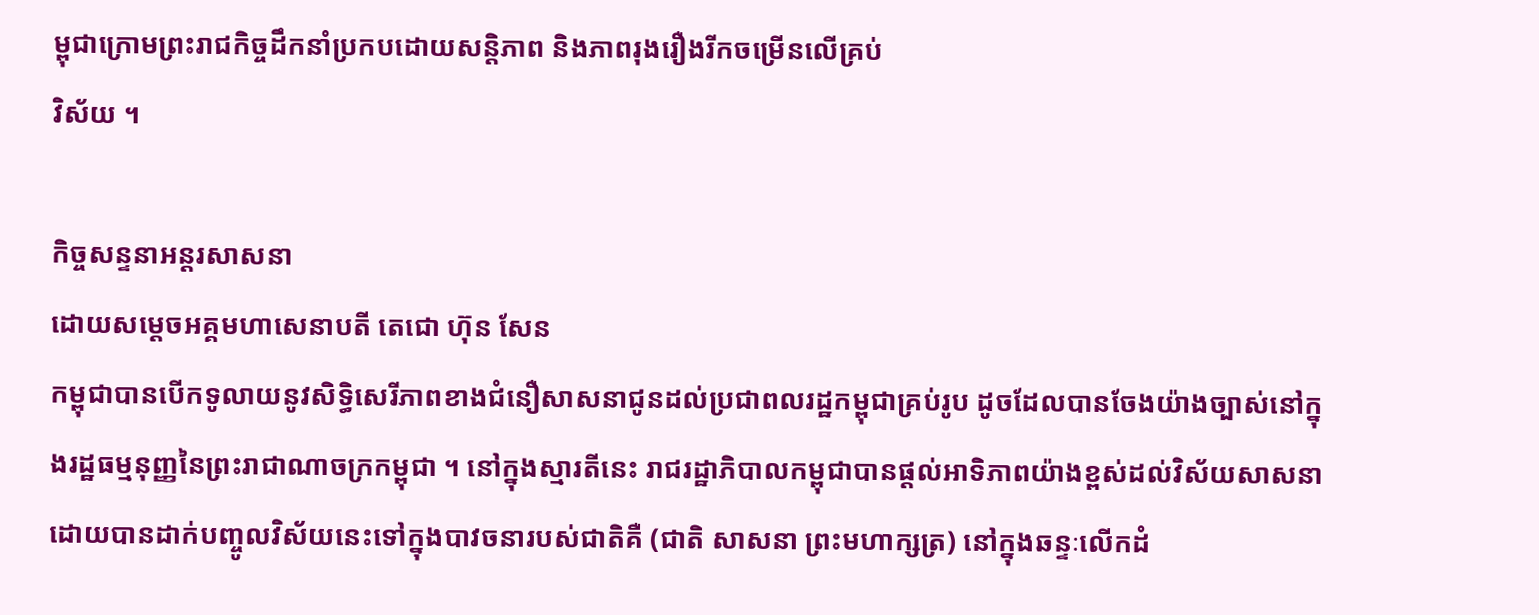ម្ពុជាក្រោមព្រះរាជកិច្ចដឹកនាំប្រកបដោយសន្តិភាព និងភាពរុងរឿងរីកចម្រើនលើគ្រប់
វិស័យ ។

កិច្ចសន្ទនាអន្តរសាសនា
ដោយសម្តេចអគ្គមហាសេនាបតី តេជោ ហ៊ុន សែន
កម្ពុជាបានបើកទូលាយនូវសិទ្ធិសេរីភាពខាងជំនឿសាសនាជូនដល់ប្រជាពលរដ្ឋកម្ពុជាគ្រប់រូប ដូចដែលបានចែងយ៉ាងច្បាស់នៅក្នុងរដ្ឋធម្មនុញ្ញនៃព្រះរាជាណាចក្រកម្ពុជា ។ នៅក្នុងស្មារតីនេះ រាជរដ្ឋាភិបាលកម្ពុជាបានផ្តល់អាទិភាពយ៉ាងខ្ពស់ដល់វិស័យសាសនា ដោយបានដាក់បញ្ចូលវិស័យនេះទៅក្នុងបាវចនារបស់ជាតិគឺ (ជាតិ សាសនា ព្រះមហាក្សត្រ) នៅក្នុងឆន្ទៈលើកដំ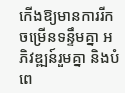កើងឱ្យមានការរីកចម្រើនទន្ទឹមគ្នា អភិវឌ្ឍន៍រួមគ្នា និងបំពេ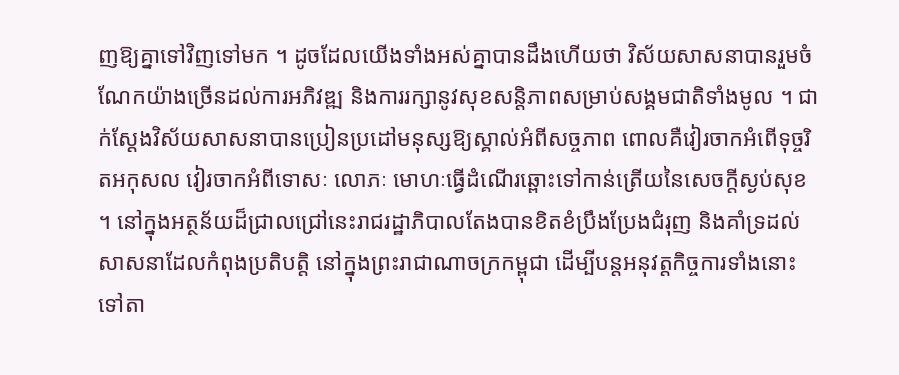ញឱ្យគ្នាទៅវិញទៅមក ។ ដូចដែលយើងទាំងអស់គ្នាបានដឹងហើយថា វិស័យសាសនាបានរួមចំណែកយ៉ាងច្រើនដល់ការអភិវឌ្ឍ និងការរក្សានូវសុខសន្តិភាពសម្រាប់សង្គមជាតិទាំងមូល ។ ជាក់ស្តែងវិស័យសាសនាបានប្រៀនប្រដៅមនុស្សឱ្យស្គាល់អំពីសច្ចភាព ពោលគឺវៀរចាកអំពើទុច្ចរិតអកុសល វៀរចាកអំពីទោសៈ លោភៈ មោហៈធ្វើដំណើរឆ្ពោះទៅកាន់ត្រើយនៃសេចក្តីស្ងប់សុខ ។ នៅក្នុងអត្ថន័យដ៏ជ្រាលជ្រៅនេះរាជរដ្ឋាភិបាលតែងបានខិតខំប្រឹងប្រែងជំរុញ និងគាំទ្រដល់សាសនាដែលកំពុងប្រតិបត្តិ នៅក្នុងព្រះរាជាណាចក្រកម្ពុជា ដើម្បីបន្តអនុវត្តកិច្ចការទាំងនោះ ទៅតា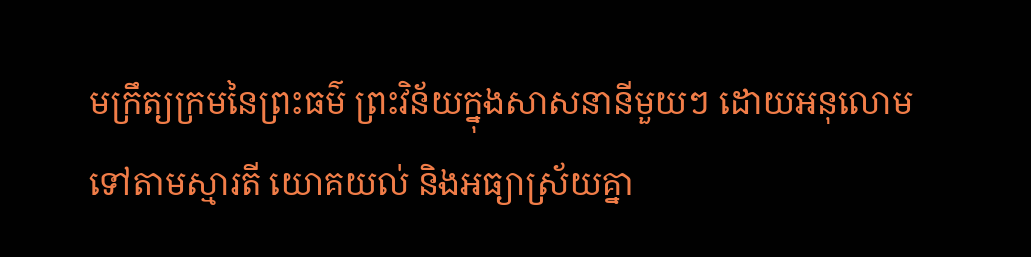មក្រឹត្យក្រមនៃព្រះធម៌ ព្រះវិន័យក្នុងសាសនានីមួយៗ ដោយអនុលោមទៅតាមស្មារតី យោគយល់ និងអធ្យាស្រ័យគ្នា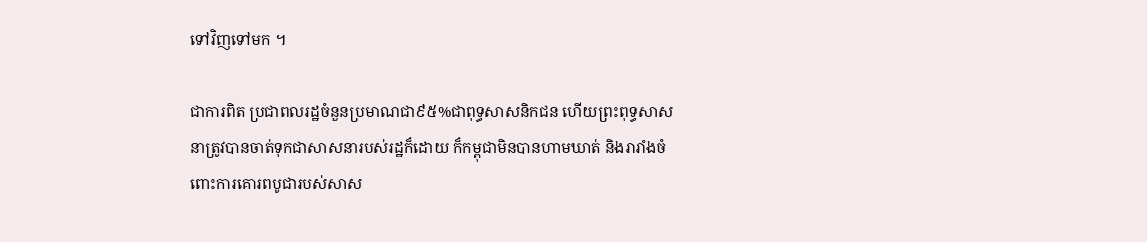ទៅវិញទៅមក ។

ជាការពិត ប្រជាពលរដ្ឋចំនួនប្រមាណជា៩៥%ជាពុទ្ធសាសនិកជន ហើយព្រះពុទ្ធសាសនាត្រូវបានចាត់ទុកជាសាសនារបស់រដ្ឋក៏ដោយ ក៏កម្ពុជាមិនបានហាមឃាត់ និងរារាំងចំពោះការគោរពបូជារបស់សាស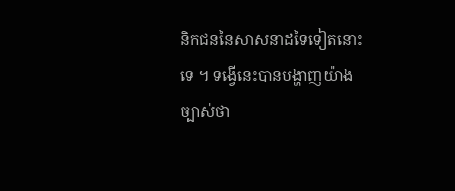និកជននៃសាសនាដទៃទៀតនោះទេ ។ ទង្វើនេះបានបង្ហាញយ៉ាងច្បាស់ថា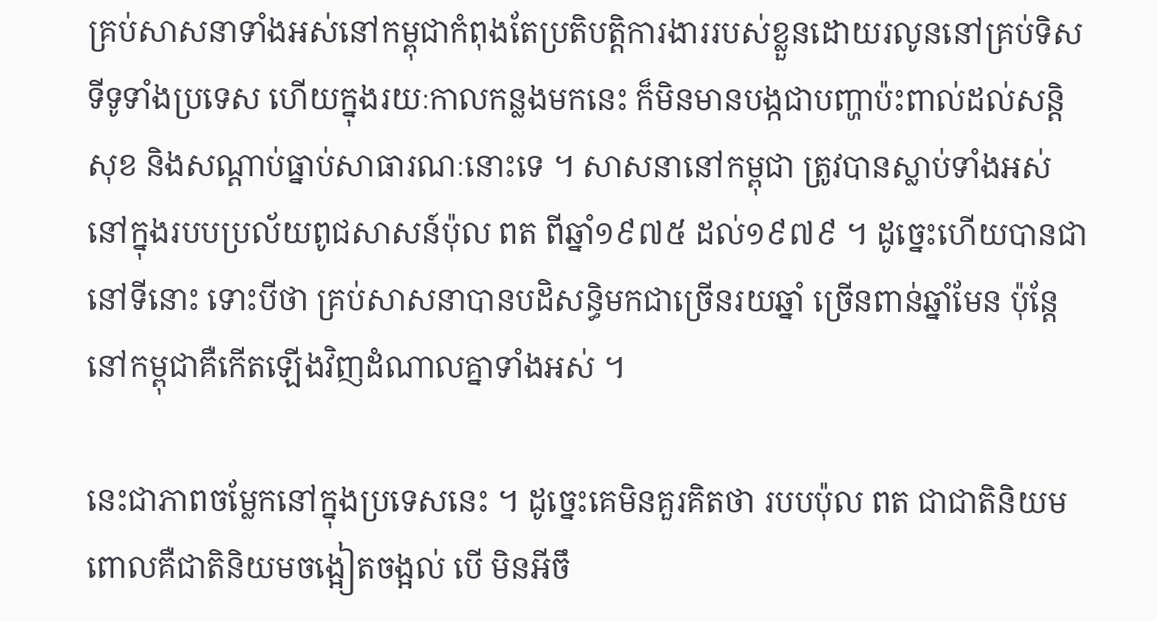គ្រប់សាសនាទាំងអស់នៅកម្ពុជាកំពុងតែប្រតិបត្តិការងាររបស់ខ្លួនដោយរលូននៅគ្រប់ទិសទីទូទាំងប្រទេស ហើយក្នុងរយៈកាលកន្លងមកនេះ ក៏មិនមានបង្កជាបញ្ហាប៉ះពាល់ដល់សន្តិសុខ និងសណ្តាប់ធ្នាប់សាធារណៈនោះទេ ។ សាសនានៅកម្ពុជា ត្រូវបានស្លាប់ទាំងអស់នៅក្នុងរបបប្រល័យពូជសាសន៍ប៉ុល ពត ពីឆ្នាំ១៩៧៥ ដល់១៩៧៩ ។ ដូច្នេះហើយបានជានៅទីនោះ ទោះបីថា គ្រប់សាសនាបានបដិសន្ធិមកជាច្រើនរយឆ្នាំ ច្រើនពាន់ឆ្នាំមែន ប៉ុន្តែនៅកម្ពុជាគឺកើតឡើងវិញដំណាលគ្នាទាំងអស់ ។

នេះជាភាពចម្លែកនៅក្នុងប្រទេសនេះ ។ ដូច្នេះគេមិនគួរគិតថា របបប៉ុល ពត ជាជាតិនិយម ពោលគឺជាតិនិយមចង្អៀតចង្អល់ បើ មិនអីចឹ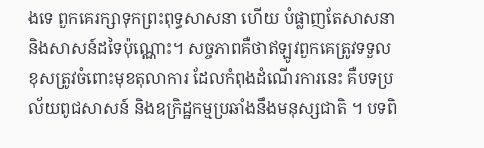ងទេ ពួកគេរក្សាទុកព្រះពុទ្ធសាសនា ហើយ បំផ្លាញតែសាសនា និងសាសន៍ដទៃប៉ុណ្ណោះ។ សច្ចភាពគឺថាឥឡូវពួកគេត្រូវទទួលខុសត្រូវចំពោះមុខតុលាការ ដែលកំពុងដំណើរការនេះ គឺបទប្រល័យពូជសាសន៍ និងឧក្រិដ្ឋកម្មប្រឆាំងនឹងមនុស្សជាតិ ។ បទពិ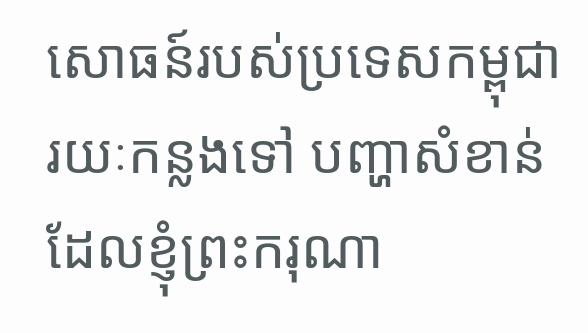សោធន៍របស់ប្រទេសកម្ពុជារយៈកន្លងទៅ បញ្ហាសំខាន់ដែលខ្ញុំព្រះករុណា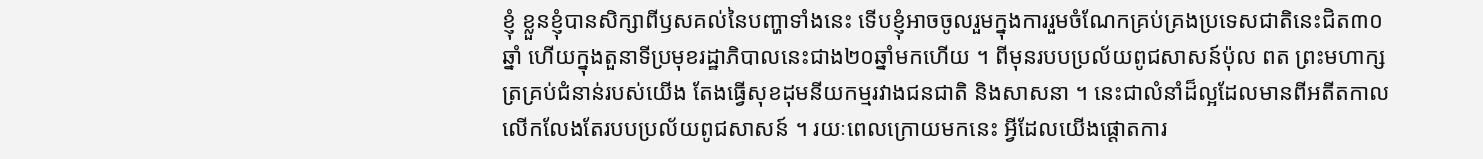ខ្ញុំ ខ្លួនខ្ញុំបានសិក្សាពីឫសគល់នៃបញ្ហាទាំងនេះ ទើបខ្ញុំអាចចូលរួមក្នុងការរួមចំណែកគ្រប់គ្រងប្រទេសជាតិនេះជិត៣០ឆ្នាំ ហើយក្នុងតួនាទីប្រមុខរដ្ឋាភិបាលនេះជាង២០ឆ្នាំមកហើយ ។ ពីមុនរបបប្រល័យពូជសាសន៍ប៉ុល ពត ព្រះមហាក្សត្រគ្រប់ជំនាន់របស់យើង តែងធ្វើសុខដុមនីយកម្មរវាងជនជាតិ និងសាសនា ។ នេះជាលំនាំដ៏ល្អដែលមានពីអតីតកាល លើកលែងតែរបបប្រល័យពូជសាសន៍ ។ រយៈពេលក្រោយមកនេះ អ្វីដែលយើងផ្តោតការ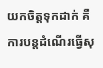យកចិត្តទុកដាក់ គឺការបន្តដំណើរធ្វើសុ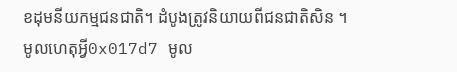ខដុមនីយកម្មជនជាតិ។ ដំបូងត្រូវនិយាយពីជនជាតិសិន ។ មូលហេតុអ្វី0x017d7 មូល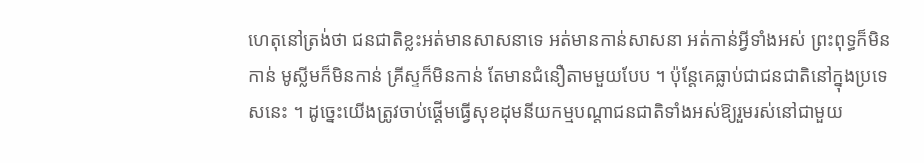ហេតុនៅត្រង់ថា ជនជាតិខ្លះអត់មានសាសនាទេ អត់មានកាន់សាសនា អត់កាន់អ្វីទាំងអស់ ព្រះពុទ្ធក៏មិនកាន់ មូស្លីមក៏មិនកាន់ គ្រីស្ទក៏មិនកាន់ តែមានជំនឿតាមមួយបែប ។ ប៉ុន្តែគេធ្លាប់ជាជនជាតិនៅក្នុងប្រទេសនេះ ។ ដូច្នេះយើងត្រូវចាប់ផ្តើមធ្វើសុខដុមនីយកម្មបណ្តាជនជាតិទាំងអស់ឱ្យរួមរស់នៅជាមួយ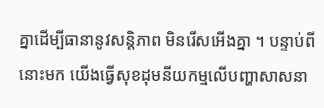គ្នាដើម្បីធានានូវសន្តិភាព មិនរើសអើងគ្នា ។ បន្ទាប់ពីនោះមក យើងធ្វើសុខដុមនីយកម្មលើបញ្ហាសាសនា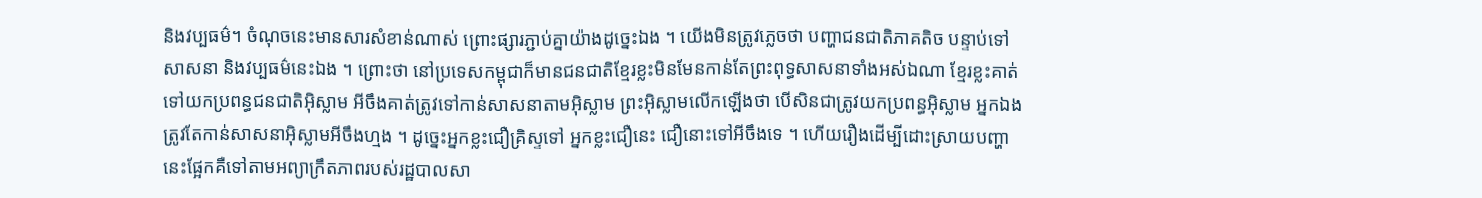និងវប្បធម៌។ ចំណុចនេះមានសារសំខាន់ណាស់ ព្រោះផ្សារភ្ជាប់គ្នាយ៉ាងដូច្នេះឯង ។ យើងមិនត្រូវភ្លេចថា បញ្ហាជនជាតិភាគតិច បន្ទាប់ទៅ សាសនា និងវប្បធម៌នេះឯង ។ ព្រោះថា នៅប្រទេសកម្ពុជាក៏មានជនជាតិខ្មែរខ្លះមិនមែនកាន់តែព្រះពុទ្ធសាសនាទាំងអស់ឯណា ខ្មែរខ្លះគាត់ទៅយកប្រពន្ធជនជាតិអ៊ិស្លាម អីចឹងគាត់ត្រូវទៅកាន់សាសនាតាមអ៊ិស្លាម ព្រះអ៊ិស្លាមលើកឡើងថា បើសិនជាត្រូវយកប្រពន្ធអ៊ិស្លាម អ្នកឯងត្រូវតែកាន់សាសនាអ៊ិស្លាមអីចឹងហ្មង ។ ដូច្នេះអ្នកខ្លះជឿគ្រិស្ទទៅ អ្នកខ្លះជឿនេះ ជឿនោះទៅអីចឹងទេ ។ ហើយរឿងដើម្បីដោះស្រាយបញ្ហានេះផ្អែកគឺទៅតាមអព្យាក្រឹតភាពរបស់រដ្ឋបាលសា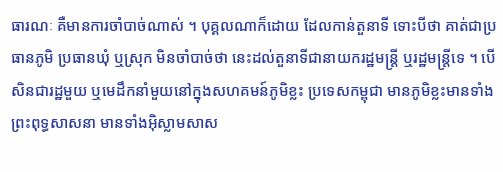ធារណៈ គឺមានការចាំបាច់ណាស់ ។ បុគ្គលណាក៏ដោយ ដែលកាន់តួនាទី ទោះបីថា គាត់ជាប្រធានភូមិ ប្រធានឃុំ ឬស្រុក មិនចាំបាច់ថា នេះដល់តួនាទីជានាយករដ្ឋមន្ត្រី ឬរដ្ឋមន្ត្រីទេ ។ បើសិនជារដ្ឋមួយ ឬមេដឹកនាំមួយនៅក្នុងសហគមន៍ភូមិខ្លះ ប្រទេសកម្ពុជា មានភូមិខ្លះមានទាំងព្រះពុទ្ធសាសនា មានទាំងអ៊ិស្លាមសាស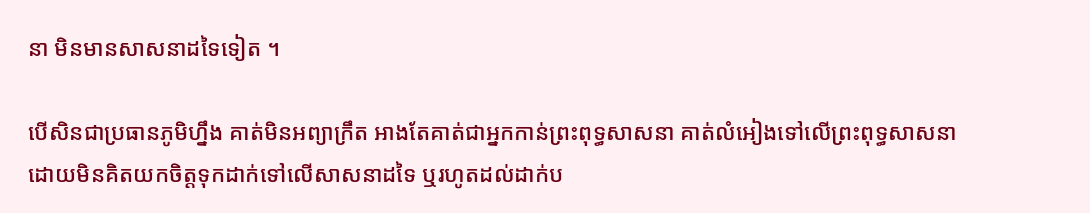នា មិនមានសាសនាដទៃទៀត ។

បើសិនជាប្រធានភូមិហ្នឹង គាត់មិនអព្យាក្រឹត អាងតែគាត់ជាអ្នកកាន់ព្រះពុទ្ធសាសនា គាត់លំអៀងទៅលើព្រះពុទ្ធសាសនា ដោយមិនគិតយកចិត្តទុកដាក់ទៅលើសាសនាដទៃ ឬរហូតដល់ដាក់ប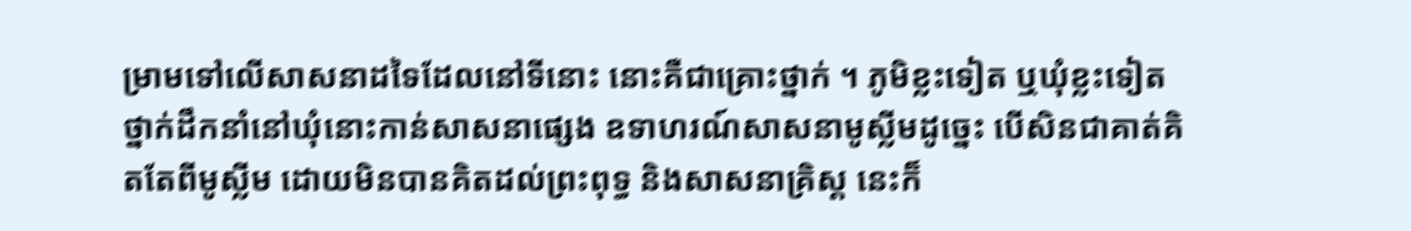ម្រាមទៅលើសាសនាដទៃដែលនៅទីនោះ នោះគឺជាគ្រោះថ្នាក់ ។ ភូមិខ្លះទៀត ឬឃុំខ្លះទៀត ថ្នាក់ដឹកនាំនៅឃុំនោះកាន់សាសនាផ្សេង ឧទាហរណ៍សាសនាមូស្លីមដូច្នេះ បើសិនជាគាត់គិតតែពីមូស្លីម ដោយមិនបានគិតដល់ព្រះពុទ្ធ និងសាសនាគ្រិស្ត នេះក៏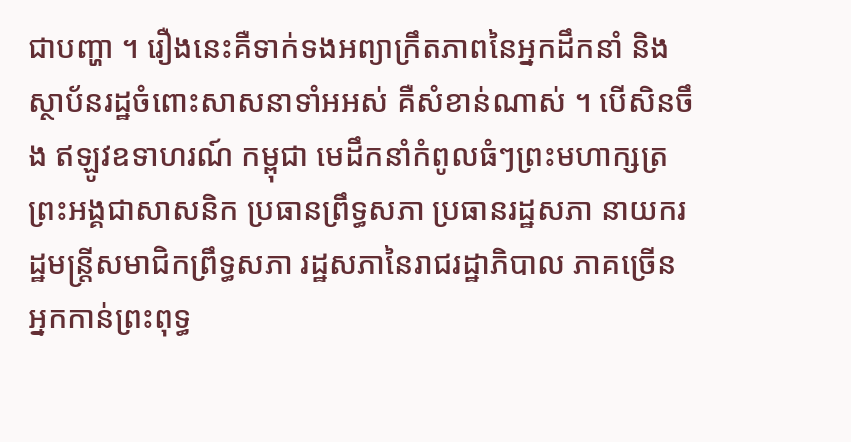ជាបញ្ហា ។ រឿងនេះគឺទាក់ទងអព្យាក្រឹតភាពនៃអ្នកដឹកនាំ និងស្ថាប័នរដ្ឋចំពោះសាសនាទាំអអស់ គឺសំខាន់ណាស់ ។ បើសិនចឹង ឥឡូវឧទាហរណ៍ កម្ពុជា មេដឹកនាំកំពូលធំៗព្រះមហាក្សត្រ ព្រះអង្គជាសាសនិក ប្រធានព្រឹទ្ធសភា ប្រធានរដ្ឋសភា នាយករដ្ឋមន្ត្រីសមាជិកព្រឹទ្ធសភា រដ្ឋសភានៃរាជរដ្ឋាភិបាល ភាគច្រើនអ្នកកាន់ព្រះពុទ្ធ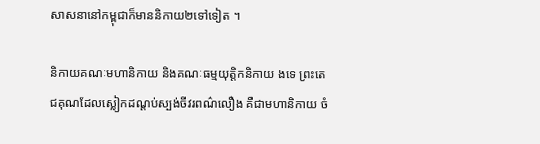សាសនានៅកម្ពុជាក៏មាននិកាយ២ទៅទៀត ។

និកាយគណៈមហានិកាយ និងគណៈធម្មយុត្តិកនិកាយ ងទេ ព្រះតេជគុណដែលស្លៀកដណ្តប់ស្បង់ចីវរពណ៌លឿង គឺជាមហានិកាយ ចំ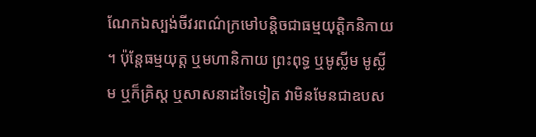ណែកឯស្បង់ចីវរពណ៌ក្រមៅបន្តិចជាធម្មយុត្តិកនិកាយ ។ ប៉ុន្តែធម្មយុត្ត ឬមហានិកាយ ព្រះពុទ្ធ ឬមូស្លីម មូស្លីម ឬក៏គ្រិស្ត ឬសាសនាដទៃទៀត វាមិនមែនជាឧបស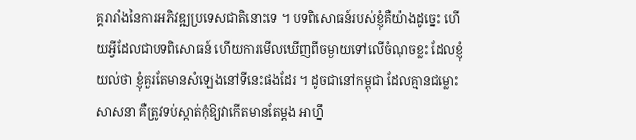គ្គរារាំងនៃការអភិវឌ្ឍប្រទេសជាតិនោះទេ ។ បទពិសោធន៍របស់ខ្ញុំគឺយ៉ាងដូច្នេះ ហើយអ្វីដែលជាបទពិសោធន៍ ហើយការមើលឃើញពីចម្ងាយទៅលើចំណុចខ្លះ ដែលខ្ញុំយល់ថា ខ្ញុំគួរតែមានសំឡេងនៅទីនេះផងដែរ ។ ដូចជានៅកម្ពុជា ដែលគ្មានជម្លោះសាសនា គឺត្រូវទប់ស្កាត់កុំឱ្យវាកើតមានតែម្តង អាហ្នឹ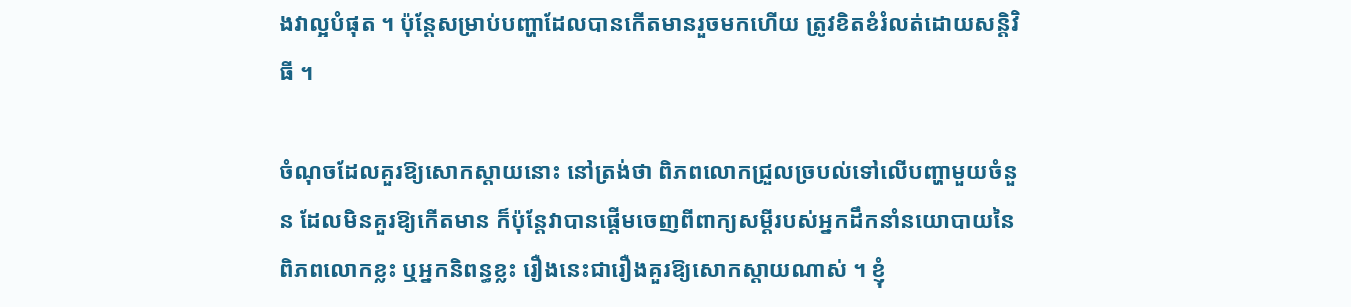ងវាល្អបំផុត ។ ប៉ុន្តែសម្រាប់បញ្ហាដែលបានកើតមានរួចមកហើយ ត្រូវខិតខំរំលត់ដោយសន្តិវិធី ។

ចំណុចដែលគួរឱ្យសោកស្តាយនោះ នៅត្រង់ថា ពិភពលោកជ្រួលច្របល់ទៅលើបញ្ហាមួយចំនួន ដែលមិនគួរឱ្យកើតមាន ក៏ប៉ុន្តែវាបានផ្តើមចេញពីពាក្យសម្តីរបស់អ្នកដឹកនាំនយោបាយនៃពិភពលោកខ្លះ ឬអ្នកនិពន្ធខ្លះ រឿងនេះជារឿងគួរឱ្យសោកស្តាយណាស់ ។ ខ្ញុំ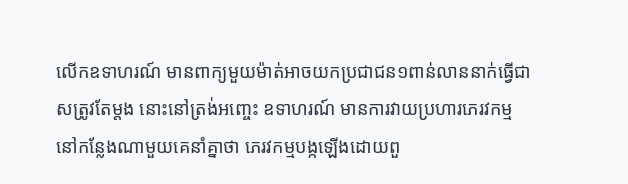លើកឧទាហរណ៍ មានពាក្យមួយម៉ាត់អាចយកប្រជាជន១ពាន់លាននាក់ធ្វើជាសត្រូវតែម្តង នោះនៅត្រង់អញ្ចេះ ឧទាហរណ៍ មានការវាយប្រហារភេរវកម្មនៅកន្លែងណាមួយគេនាំគ្នាថា ភេរវកម្មបង្កឡើងដោយពួ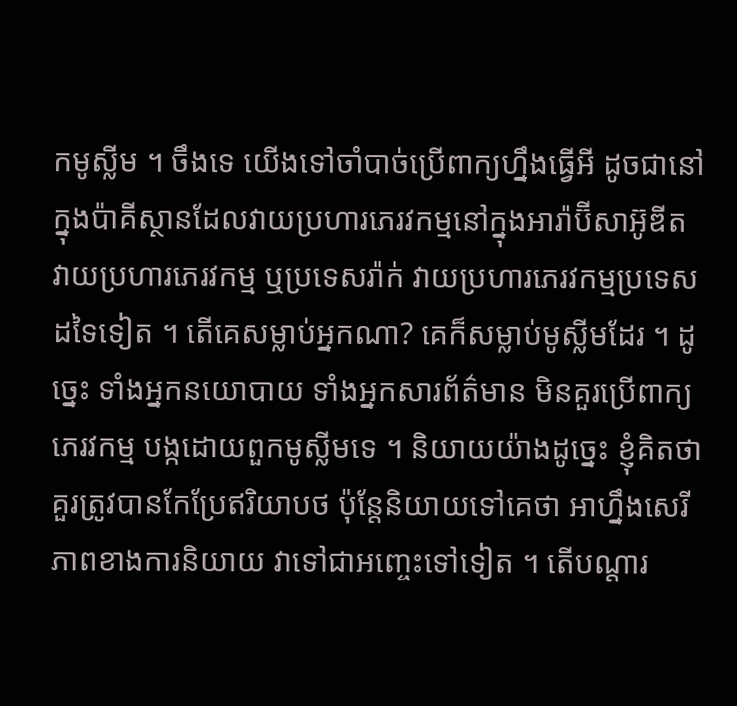កមូស្លីម ។ ចឹងទេ យើងទៅចាំបាច់ប្រើពាក្យហ្នឹងធ្វើអី ដូចជានៅក្នុងប៉ាគីស្ថានដែលវាយប្រហារភេរវកម្មនៅក្នុងអារ៉ាប៊ីសាអ៊ូឌីត វាយប្រហារភេរវកម្ម ឬប្រទេសរ៉ាក់ វាយប្រហារភេរវកម្មប្រទេសដទៃទៀត ។ តើគេសម្លាប់អ្នកណា? គេក៏សម្លាប់មូស្លីមដែរ ។ ដូច្នេះ ទាំងអ្នកនយោបាយ ទាំងអ្នកសារព័ត៌មាន មិនគួរប្រើពាក្យភេរវកម្ម បង្កដោយពួកមូស្លីមទេ ។ និយាយយ៉ាងដូច្នេះ ខ្ញុំគិតថា គួរត្រូវបានកែប្រែឥរិយាបថ ប៉ុន្តែនិយាយទៅគេថា អាហ្នឹងសេរីភាពខាងការនិយាយ វាទៅជាអញ្ចេះទៅទៀត ។ តើបណ្តារ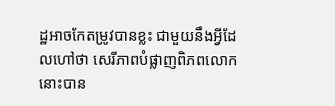ដ្ឋអាចកែតម្រូវបានខ្លះ ជាមួយនឹងអ្វីដែលហៅថា សេរីភាពបំផ្លាញពិភពលោកនោះបាន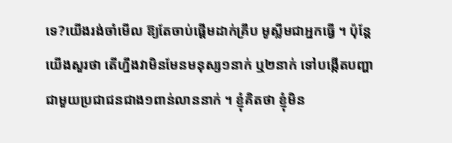ទេ?យើងរង់ចាំមើល ឱ្យតែចាប់ផ្តើមដាក់គ្រឹប មូស្លីមជាអ្នកធ្វើ ។ ប៉ុន្តែយើងសួរថា តើហ្នឹងវាមិនមែនមនុស្ស១នាក់ ឬ២នាក់ ទៅបង្កើតបញ្ហាជាមួយប្រជាជនជាង១ពាន់លាននាក់ ។ ខ្ញុំគិតថា ខ្ញុំមិន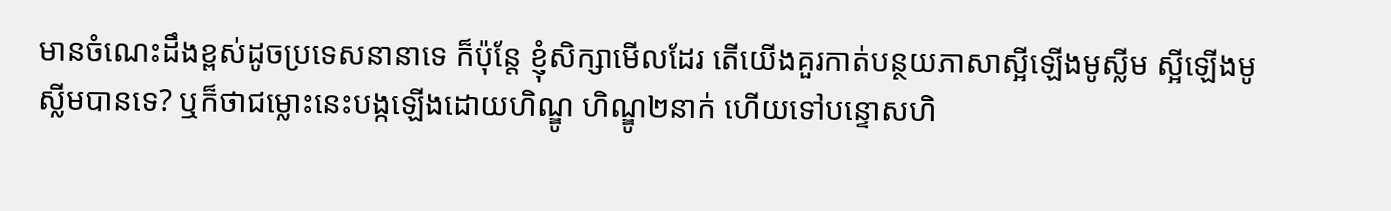មានចំណេះដឹងខ្ពស់ដូចប្រទេសនានាទេ ក៏ប៉ុន្តែ ខ្ញុំសិក្សាមើលដែរ តើយើងគួរកាត់បន្ថយភាសាស្អីឡើងមូស្លីម ស្អីឡើងមូស្លីមបានទេ? ឬក៏ថាជម្លោះនេះបង្កឡើងដោយហិណ្ឌូ ហិណ្ឌូ២នាក់ ហើយទៅបន្ទោសហិ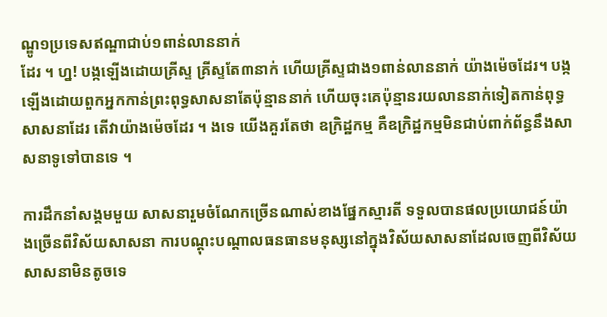ណ្ឌូ១ប្រទេសឥណ្ឌាជាប់១ពាន់លាននាក់
ដែរ ។ ហ្ន! បង្កឡើងដោយគ្រីស្ទ គ្រីស្ទតែ៣នាក់ ហើយគ្រីស្ទជាង១ពាន់លាននាក់ យ៉ាងម៉េចដែរ។ បង្កឡើងដោយពួកអ្នកកាន់ព្រះពុទ្ធសាសនាតែប៉ុន្មាននាក់ ហើយចុះគេប៉ុន្មានរយលាននាក់ទៀតកាន់ពុទ្ធសាសនាដែរ តើវាយ៉ាងម៉េចដែរ ។ ងទេ យើងគួរតែថា ឧក្រិដ្ឋកម្ម គឺឧក្រិដ្ឋកម្មមិនជាប់ពាក់ព័ន្ធនឹងសាសនាទូទៅបានទេ ។

ការដឹកនាំសង្គមមួយ សាសនារួមចំណែកច្រើនណាស់ខាងផ្នែកស្មារតី ទទួលបានផលប្រយោជន៍យ៉ាងច្រើនពីវិស័យសាសនា ការបណ្តុះបណ្តាលធនធានមនុស្សនៅក្នុងវិស័យសាសនាដែលចេញពីវិស័យសាសនាមិនតូចទេ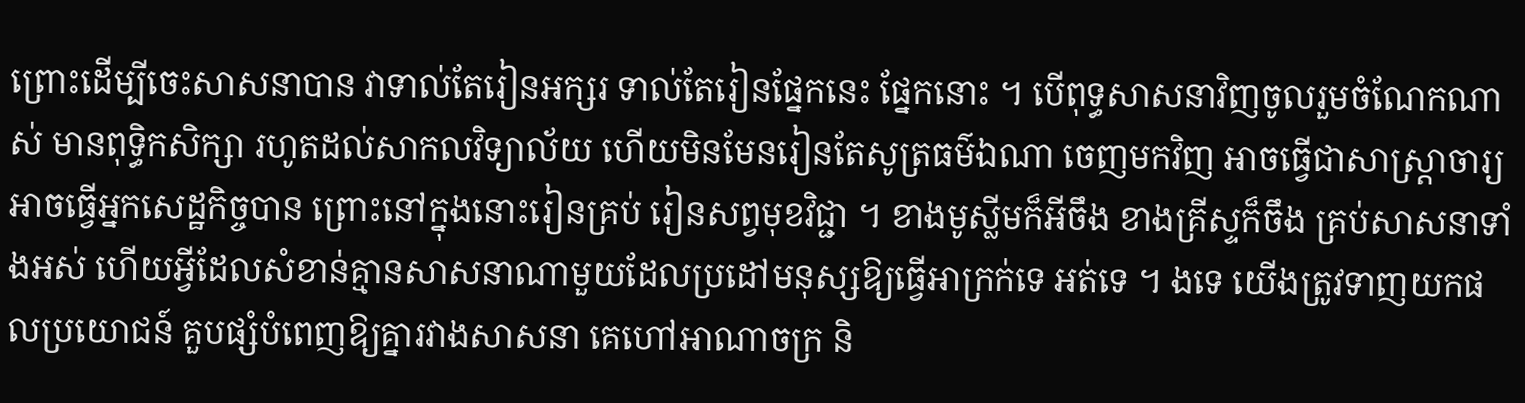ព្រោះដើម្បីចេះសាសនាបាន វាទាល់តែរៀនអក្សរ ទាល់តែរៀនផ្នែកនេះ ផ្នែកនោះ ។ បើពុទ្ធសាសនាវិញចូលរួមចំណែកណាស់ មានពុទ្ធិកសិក្សា រហូតដល់សាកលវិទ្យាល័យ ហើយមិនមែនរៀនតែសូត្រធម៌ឯណា ចេញមកវិញ អាចធ្វើជាសាស្ត្រាចារ្យ អាចធ្វើអ្នកសេដ្ឋកិច្ចបាន ព្រោះនៅក្នុងនោះរៀនគ្រប់ រៀនសព្វមុខវិជ្ជា ។ ខាងមូស្លីមក៏អីចឹង ខាងគ្រីស្ទក៏ចឹង គ្រប់សាសនាទាំងអស់ ហើយអ្វីដែលសំខាន់គ្មានសាសនាណាមួយដែលប្រដៅមនុស្សឱ្យធ្វើអាក្រក់ទេ អត់ទេ ។ ងទេ យើងត្រូវទាញយកផលប្រយោជន៍ គួបផ្សំបំពេញឱ្យគ្នារវាងសាសនា គេហៅអាណាចក្រ និ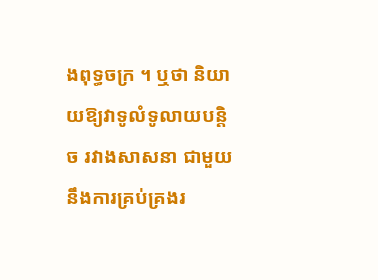ងពុទ្ធចក្រ ។ ឬថា និយាយឱ្យវាទូលំទូលាយបន្តិច រវាងសាសនា ជាមួយនឹងការគ្រប់គ្រងរ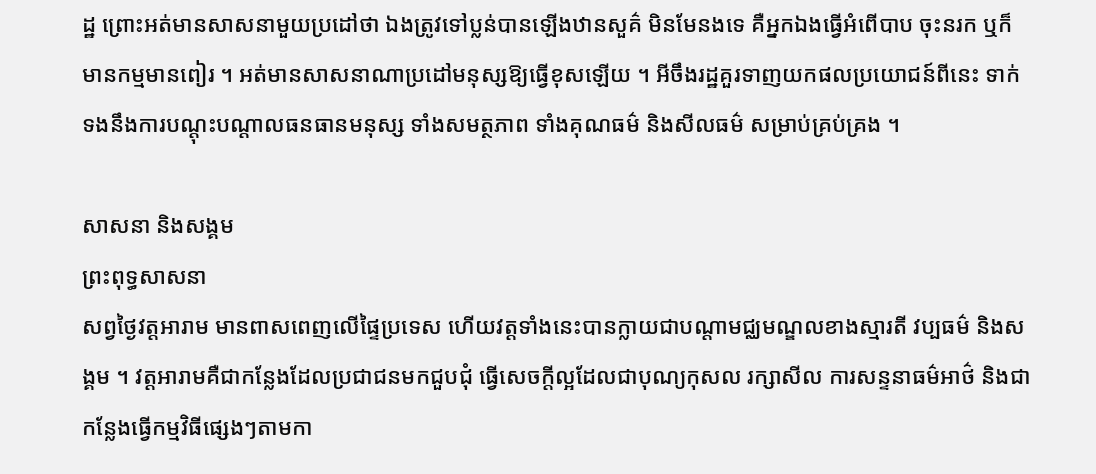ដ្ឋ ព្រោះអត់មានសាសនាមួយប្រដៅថា ឯងត្រូវទៅប្លន់បានឡើងឋានសួគ៌ មិនមែនងទេ គឺអ្នកឯងធ្វើអំពើបាប ចុះនរក ឬក៏មានកម្មមានពៀរ ។ អត់មានសាសនាណាប្រដៅមនុស្សឱ្យធ្វើខុសឡើយ ។ អីចឹងរដ្ឋគួរទាញយកផលប្រយោជន៍ពីនេះ ទាក់ទងនឹងការបណ្តុះបណ្តាលធនធានមនុស្ស ទាំងសមត្ថភាព ទាំងគុណធម៌ និងសីលធម៌ សម្រាប់គ្រប់គ្រង ។

សាសនា និងសង្គម
ព្រះពុទ្ធសាសនា
សព្វថ្ងៃវត្តអារាម មានពាសពេញលើផ្ទៃប្រទេស ហើយវត្តទាំងនេះបានក្លាយជាបណ្តាមជ្ឈមណ្ឌលខាងស្មារតី វប្បធម៌ និងសង្គម ។ វត្តអារាមគឺជាកន្លែងដែលប្រជាជនមកជួបជុំ ធ្វើសេចក្តីល្អដែលជាបុណ្យកុសល រក្សាសីល ការសន្ទនាធម៌អាថ៌ និងជាកន្លែងធ្វើកម្មវិធីផ្សេងៗតាមកា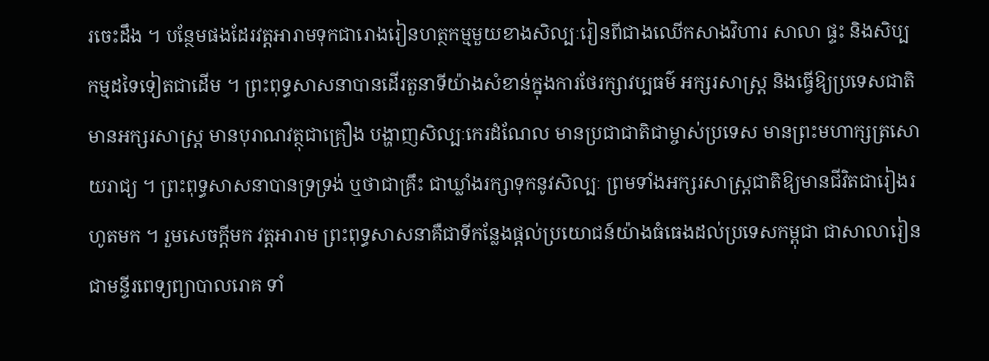រចេះដឹង ។ បន្ថែមផងដែរវត្តអារាមទុកជារោងរៀនហត្ថកម្មមួយខាងសិល្បៈរៀនពីជាងឈើកសាងវិហារ សាលា ផ្ទះ និងសិប្បកម្មដទៃទៀតជាដើម ។ ព្រះពុទ្ធសាសនាបានដើរតួនាទីយ៉ាងសំខាន់ក្នុងការថែរក្សាវប្បធម៌ អក្សរសាស្ត្រ និងធ្វើឱ្យប្រទេសជាតិមានអក្សរសាស្ត្រ មានបុរាណវត្ថុជាគ្រឿង បង្ហាញសិល្បៈកេរដំណែល មានប្រជាជាតិជាម្ចាស់ប្រទេស មានព្រះមហាក្សត្រសោយរាជ្យ ។ ព្រះពុទ្ធសាសនាបានទ្រទ្រង់ ឬថាជាគ្រឹះ ជាឃ្លាំងរក្សាទុកនូវសិល្បៈ ព្រមទាំងអក្សរសាស្ត្រជាតិឱ្យមានជីវិតជារៀងរហូតមក ។ រួមសេចក្តីមក វត្តអារាម ព្រះពុទ្ធសាសនាគឺជាទីកន្លែងផ្តល់ប្រយោជន៍យ៉ាងធំធេងដល់ប្រទេសកម្ពុជា ជាសាលារៀន ជាមន្ទីរពេទ្យព្យាបាលរោគ ទាំ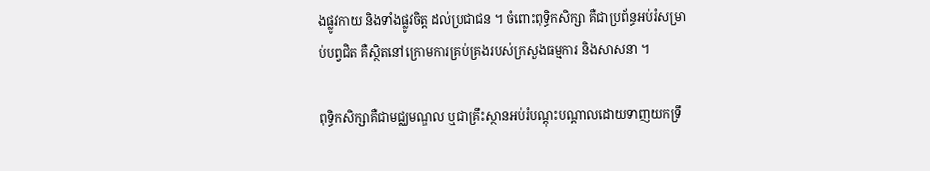ងផ្លូវកាយ និងទាំងផ្លូវចិត្ត ដល់ប្រជាជន ។ ចំពោះពុទ្ធិកសិក្សា គឺជាប្រព័ន្ធអប់រំសម្រាប់បព្វជិត គឺស្ថិតនៅក្រោមការគ្រប់គ្រងរបស់ក្រសួងធម្មការ និងសាសនា ។

ពុទ្ធិកសិក្សាគឺជាមជ្ឈមណ្ឌល ឬជាគ្រឹះស្ថានអប់រំបណ្តុះបណ្តាលដោយទាញយកទ្រឹ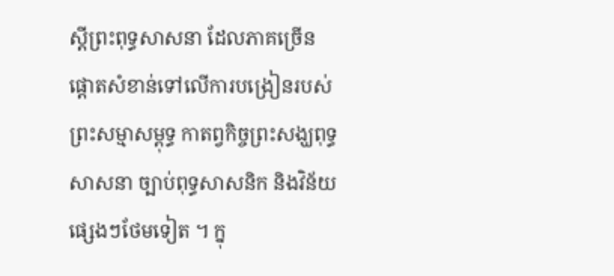ស្តីព្រះពុទ្ធសាសនា ដែលភាគច្រើនផ្តោតសំខាន់ទៅលើការបង្រៀនរបស់ព្រះសម្មាសម្ពុទ្ធ កាតព្វកិច្ចព្រះសង្ឃពុទ្ធសាសនា ច្បាប់ពុទ្ធសាសនិក និងវិន័យផ្សេងៗថែមទៀត ។ ក្នុ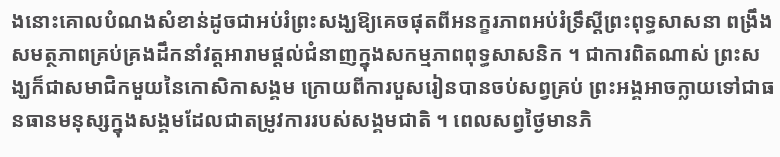ងនោះគោលបំណងសំខាន់ដូចជាអប់រំព្រះសង្ឃឱ្យគេចផុតពីអនក្ខរភាពអប់រំទ្រឹស្តីព្រះពុទ្ធសាសនា ពង្រឹងសមត្ថភាពគ្រប់គ្រងដឹកនាំវត្តអារាមផ្តល់ជំនាញក្នុងសកម្មភាពពុទ្ធសាសនិក ។ ជាការពិតណាស់ ព្រះសង្ឃក៏ជាសមាជិកមួយនៃកោសិកាសង្គម ក្រោយពីការបួសរៀនបានចប់សព្វគ្រប់ ព្រះអង្គអាចក្លាយទៅជាធនធានមនុស្សក្នុងសង្គមដែលជាតម្រូវការរបស់សង្គមជាតិ ។ ពេលសព្វថ្ងៃមានភិ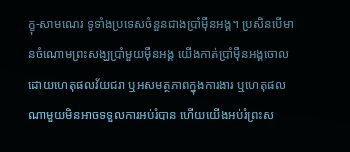ក្ខុ-សាមណេរ ទូទាំងប្រទេសចំនួនជាងប្រាំម៉ឺនអង្គ។ ប្រសិនបើមានចំណោមព្រះសង្ឃប្រាំមួយម៉ឺនអង្គ យើងកាត់ប្រាំម៉ឺនអង្គចោល ដោយហេតុផលវ័យជរា ឬអសមត្ថភាពក្នុងការងារ ឬហេតុផលណាមួយមិនអាចទទួលការអប់រំបាន ហើយយើងអប់រំព្រះស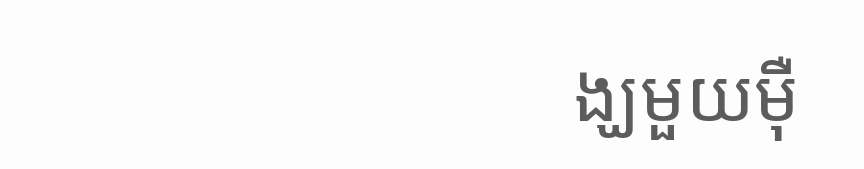ង្ឃមួយម៉ឺ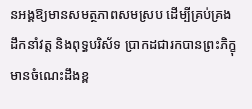នអង្គឱ្យមានសមត្ថភាពសមស្រប ដើម្បីគ្រប់គ្រងដឹកនាំវត្ត និងពុទ្ធបរិស័ទ ប្រាកដជារកបានព្រះភិក្ខុមានចំណេះដឹងខ្ព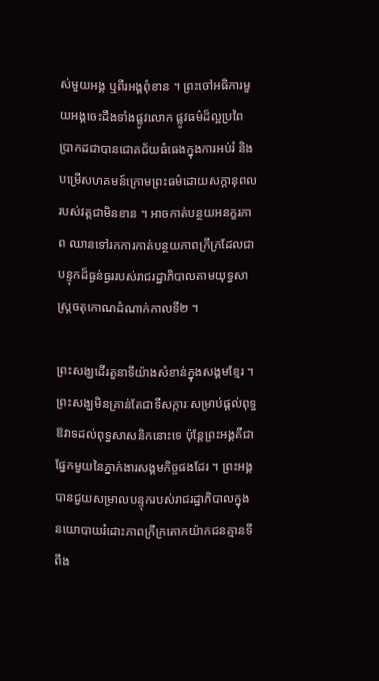ស់មួយអង្គ ឬពីរអង្គពុំខាន ។ ព្រះចៅអធិការមួយអង្គចេះដឹងទាំងផ្លូវលោក ផ្លូវធម៌ដ៏ល្អប្រពៃ ប្រាកដជាបានជោគជ័យធំធេងក្នុងការអប់រំ និងបម្រើសហគមន៍ក្រោមព្រះធម៌ដោយសក្តានុពលរបស់វត្តជាមិនខាន ។ អាចកាត់បន្ថយអនក្ខរភាព ឈានទៅរកការកាត់បន្ថយភាពក្រីក្រដែលជាបន្ទុកដ៏ធ្ងន់ធ្ងររបស់រាជរដ្ឋាភិបាលតាមយុទ្ធសាស្ត្រចតុកោណដំណាក់កាលទី២ ។

ព្រះសង្ឃដើរតួនាទីយ៉ាងសំខាន់ក្នុងសង្គមខ្មែរ ។ ព្រះសង្ឃមិនគ្រាន់តែជាទីសក្ការៈសម្រាប់ផ្តល់ពុទ្ធឱវាទដល់ពុទ្ធសាសនិកនោះទេ ប៉ុន្តែព្រះអង្គគឺជាផ្នែកមួយនៃភ្នាក់ងារសង្គមកិច្ចផងដែរ ។ ព្រះអង្គបានជួយសម្រាលបន្ទុករបស់រាជរដ្ឋាភិបាលក្នុងនយោបាយរំដោះភាពក្រីក្រតោកយ៉ាកជនគ្មានទីពឹង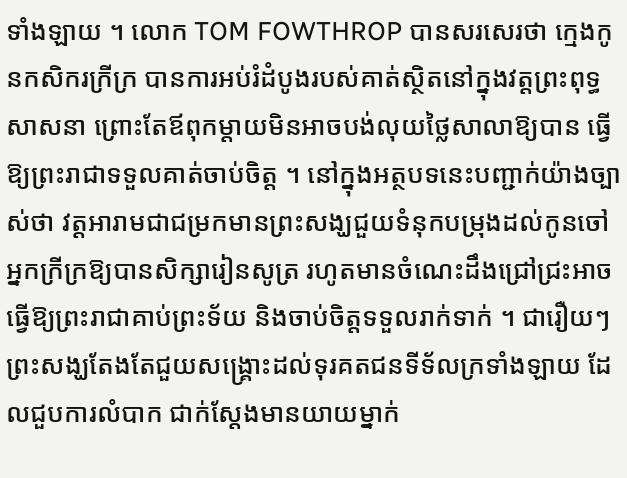ទាំងឡាយ ។ លោក TOM FOWTHROP បានសរសេរថា ក្មេងកូនកសិករក្រីក្រ បានការអប់រំដំបូងរបស់គាត់ស្ថិតនៅក្នុងវត្តព្រះពុទ្ធសាសនា ព្រោះតែឪពុកម្តាយមិនអាចបង់លុយថ្លៃសាលាឱ្យបាន ធ្វើឱ្យព្រះរាជាទទួលគាត់ចាប់ចិត្ត ។ នៅក្នុងអត្ថបទនេះបញ្ជាក់យ៉ាងច្បាស់ថា វត្តអារាមជាជម្រកមានព្រះសង្ឃជួយទំនុកបម្រុងដល់កូនចៅអ្នកក្រីក្រឱ្យបានសិក្សារៀនសូត្រ រហូតមានចំណេះដឹងជ្រៅជ្រះអាចធ្វើឱ្យព្រះរាជាគាប់ព្រះទ័យ និងចាប់ចិត្តទទួលរាក់ទាក់ ។ ជារឿយៗព្រះសង្ឃតែងតែជួយសង្គ្រោះដល់ទុរគតជនទីទ័លក្រទាំងឡាយ ដែលជួបការលំបាក ជាក់ស្តែងមានយាយម្នាក់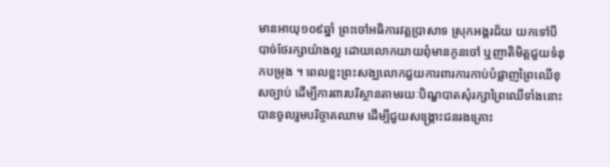មានអាយុ១០៩ឆ្នាំ ព្រះចៅអធិការវត្តប្រាសាទ ស្រុកអង្គរជ័យ យកទៅបីបាច់ថែរក្សាយ៉ាងល្អ ដោយលោកយាយពុំមានកូនចៅ ឬញាតិមិត្តជួយទំនុកបម្រុង ។ ពេលខ្លះព្រះសង្ឃលោកជួយការពារការកាប់បំផ្លាញព្រៃឈើខុសច្បាប់ ដើម្បីការពារបរិស្ថានតាមរយៈបិណ្ឌបាតសុំរក្សាព្រៃឈើទាំងនោះ បានចូលរួមបរិច្ចាគឈាម ដើម្បីជួយសង្គ្រោះជនរងគ្រោះ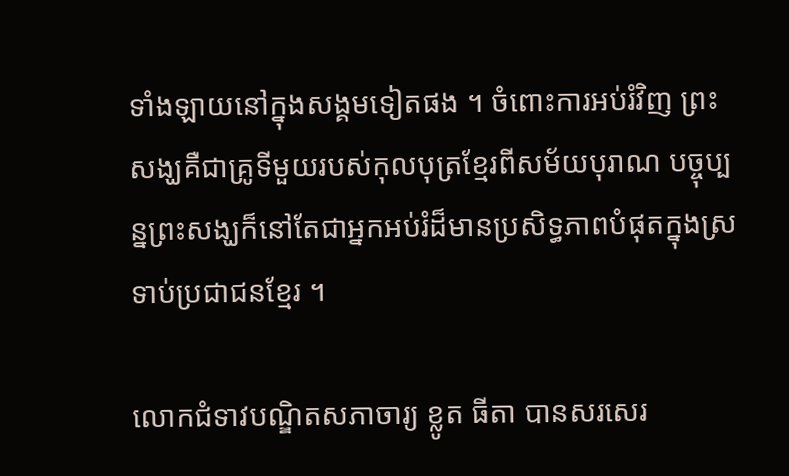ទាំងឡាយនៅក្នុងសង្គមទៀតផង ។ ចំពោះការអប់រំវិញ ព្រះសង្ឃគឺជាគ្រូទីមួយរបស់កុលបុត្រខ្មែរពីសម័យបុរាណ បច្ចុប្បន្នព្រះសង្ឃក៏នៅតែជាអ្នកអប់រំដ៏មានប្រសិទ្ធភាពបំផុតក្នុងស្រទាប់ប្រជាជនខ្មែរ ។

លោកជំទាវបណ្ឌិតសភាចារ្យ ខ្លូត ធីតា បានសរសេរ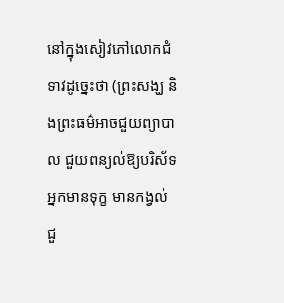នៅក្នុងសៀវភៅលោកជំទាវដូច្នេះថា (ព្រះសង្ឃ និងព្រះធម៌អាចជួយព្យាបាល ជួយពន្យល់ឱ្យបរិស័ទអ្នកមានទុក្ខ មានកង្វល់ ជួ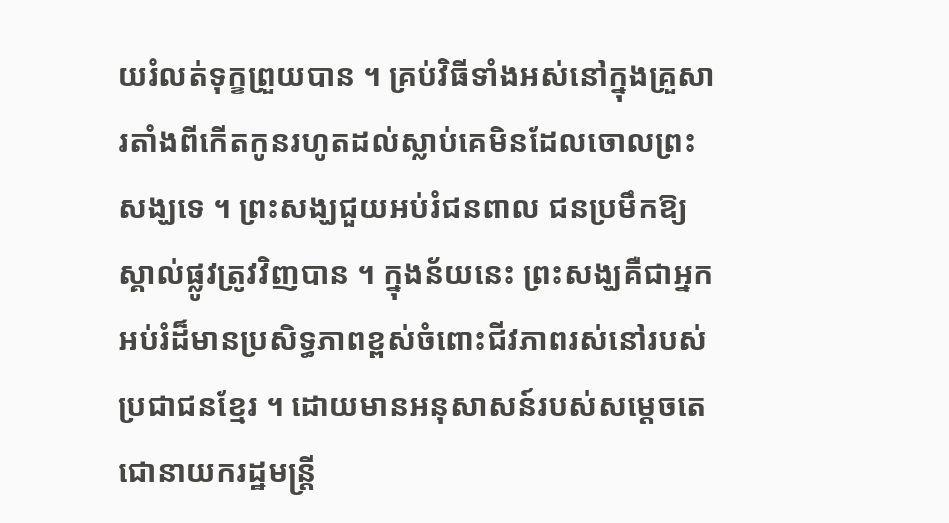យរំលត់ទុក្ខព្រួយបាន ។ គ្រប់វិធីទាំងអស់នៅក្នុងគ្រួសារតាំងពីកើតកូនរហូតដល់ស្លាប់គេមិនដែលចោលព្រះសង្ឃទេ ។ ព្រះសង្ឃជួយអប់រំជនពាល ជនប្រមឹកឱ្យស្គាល់ផ្លូវត្រូវវិញបាន ។ ក្នុងន័យនេះ ព្រះសង្ឃគឺជាអ្នកអប់រំដ៏មានប្រសិទ្ធភាពខ្ពស់ចំពោះជីវភាពរស់នៅរបស់ប្រជាជនខ្មែរ ។ ដោយមានអនុសាសន៍របស់សម្តេចតេជោនាយករដ្ឋមន្ត្រី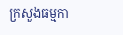ក្រសួងធម្មកា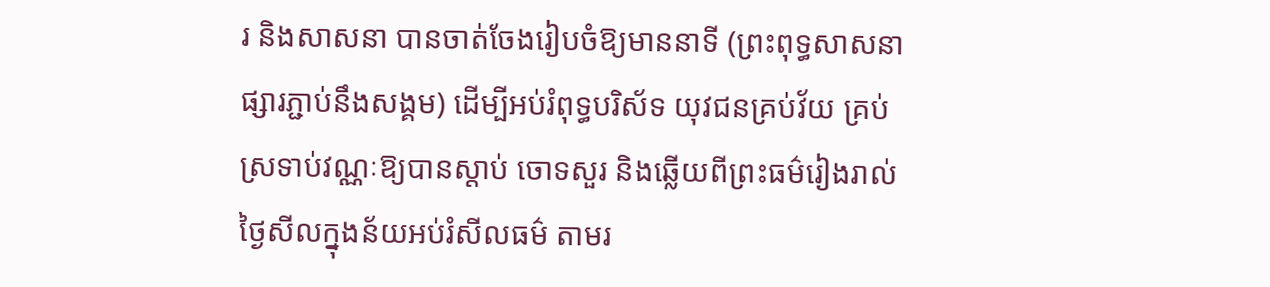រ និងសាសនា បានចាត់ចែងរៀបចំឱ្យមាននាទី (ព្រះពុទ្ធសាសនាផ្សារភ្ជាប់នឹងសង្គម) ដើម្បីអប់រំពុទ្ធបរិស័ទ យុវជនគ្រប់វ័យ គ្រប់ស្រទាប់វណ្ណៈឱ្យបានស្តាប់ ចោទសួរ និងឆ្លើយពីព្រះធម៌រៀងរាល់ថ្ងៃសីលក្នុងន័យអប់រំសីលធម៌ តាមរ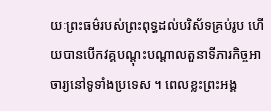យៈព្រះធម៌របស់ព្រះពុទ្ធដល់បរិស័ទគ្រប់រូប ហើយបានបើកវគ្គបណ្តុះបណ្តាលតួនាទីភារកិច្ចអាចារ្យនៅទូទាំងប្រទេស ។ ពេលខ្លះព្រះអង្គ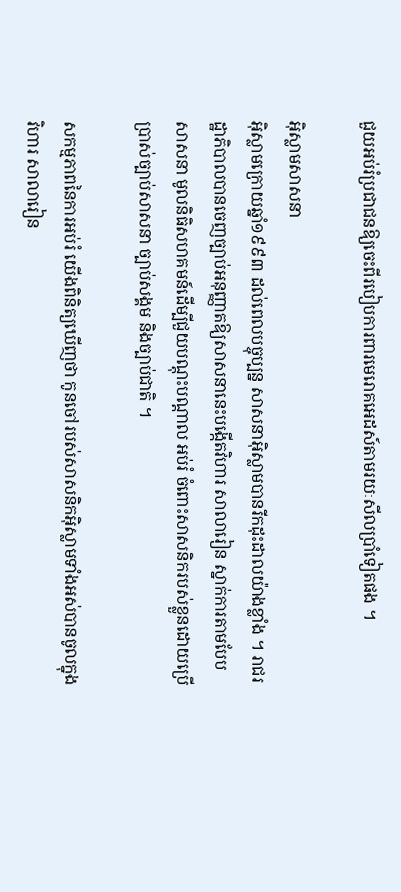ជួយអប់រំប្រជាជនឱ្យចេះពីរបៀបការពារមេរោគអេដស៍តាមរយៈសីលប្រាំទៀតផង ។

អ៊ិស្លាមសាសនា
អ៊ិស្លាមក្រោយឆ្នាំ១៩៩៣ ដល់ពេលបច្ចុប្បន្ន សាសនាអ៊ិស្លាមបានរីកដុះដាលយ៉ាងខ្លាំង ។ រាជរដ្ឋាភិបាលបានចេញច្បាប់អនុញ្ញាតឱ្យសាសនានេះបង្កើតវិហារ សាលារៀន ស្នាក់ការតាមបែបសាសនា មូលនិធិសហគមន៍ដើម្បីជួយបណ្តុះបណ្តាល អប់រំ ចំពោះសាសនិករបស់ខ្លួនដោយប្រើប្រាស់ច្បាប់សាសនា ច្បាប់សង្គម និងច្បាប់ជាតិ ។

សកម្មភាពនៃការអប់រំ យើងពិនិត្យឃើញថា កូនចៅរបស់សាសនិកអ៊ិស្លាមទាំងអស់បានចូលក្នុងវិហារ សាលារៀន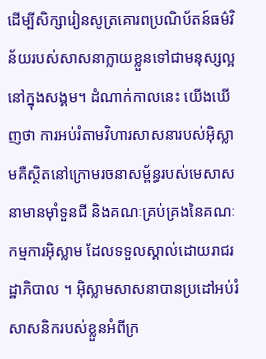ដើម្បីសិក្សារៀនសូត្រគោរពប្រណិប័តន៍ធម៌វិន័យរបស់សាសនាក្លាយខ្លួនទៅជាមនុស្សល្អនៅក្នុងសង្គម។ ដំណាក់កាលនេះ យើងឃើញថា ការអប់រំតាមវិហារសាសនារបស់អ៊ិស្លាមគឺស្ថិតនៅក្រោមរចនាសម្ព័ន្ធរបស់មេសាសនាមានម៉ាំទួនជី និងគណៈគ្រប់គ្រងនៃគណៈកម្មការអ៊ិស្លាម ដែលទទួលស្គាល់ដោយរាជរដ្ឋាភិបាល ។ អ៊ិស្លាមសាសនាបានប្រដៅអប់រំសាសនិករបស់ខ្លួនអំពីក្រ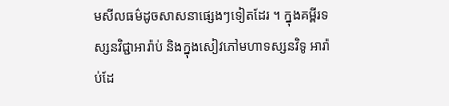មសីលធម៌ដូចសាសនាផ្សេងៗទៀតដែរ ។ ក្នុងគម្ពីរទស្សនវិជ្ជាអារ៉ាប់ និងក្នុងសៀវភៅមហាទស្សនវិទូ អារ៉ាប់ដែ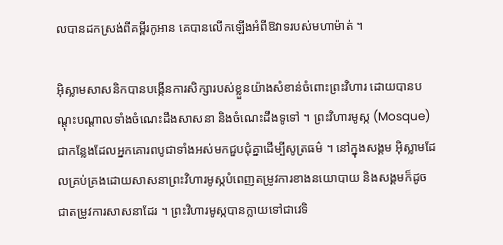លបានដកស្រង់ពីគម្ពីរកូអាន គេបានលើកឡើងអំពីឱវាទរបស់មហាម៉ាត់ ។

អ៊ិស្លាមសាសនិកបានបង្កើនការសិក្សារបស់ខ្លួនយ៉ាងសំខាន់ចំពោះព្រះវិហារ ដោយបានបណ្តុះបណ្តាលទាំងចំណេះដឹងសាសនា និងចំណេះដឹងទូទៅ ។ ព្រះវិហារមូស្ក (Mosque)ជាកន្លែងដែលអ្នកគោរពបូជាទាំងអស់មកជួបជុំគ្នាដើម្បីសូត្រធម៌ ។ នៅក្នុងសង្គម អ៊ិស្លាមដែលគ្រប់គ្រងដោយសាសនាព្រះវិហារមូស្កបំពេញតម្រូវការខាងនយោបាយ និងសង្គមក៏ដូចជាតម្រូវការសាសនាដែរ ។ ព្រះវិហារមូស្កបានក្លាយទៅជាវេទិ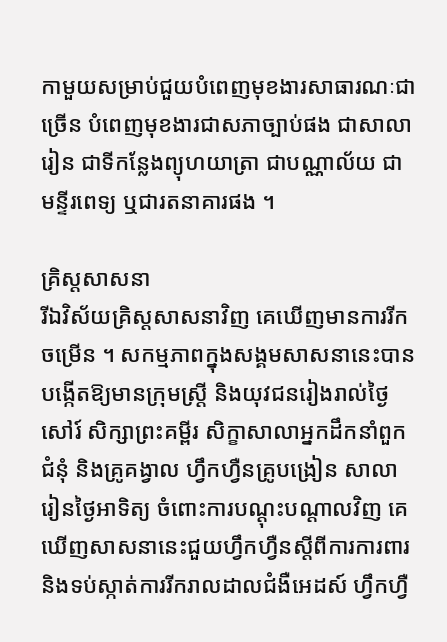កាមួយសម្រាប់ជួយបំពេញមុខងារសាធារណៈជាច្រើន បំពេញមុខងារជាសភាច្បាប់ផង ជាសាលារៀន ជាទីកន្លែងព្យុហយាត្រា ជាបណ្ណាល័យ ជាមន្ទីរពេទ្យ ឬជារតនាគារផង ។

គ្រិស្តសាសនា
រីឯវិស័យគ្រិស្តសាសនាវិញ គេឃើញមានការរីកចម្រើន ។ សកម្មភាពក្នុងសង្គមសាសនានេះបានបង្កើតឱ្យមានក្រុមស្ត្រី និងយុវជនរៀងរាល់ថ្ងៃសៅរ៍ សិក្សាព្រះគម្ពីរ សិក្ខាសាលាអ្នកដឹកនាំពួកជំនុំ និងគ្រូគង្វាល ហ្វឹកហ្វឺនគ្រូបង្រៀន សាលារៀនថ្ងៃអាទិត្យ ចំពោះការបណ្តុះបណ្តាលវិញ គេឃើញសាសនានេះជួយហ្វឹកហ្វឺនស្តីពីការការពារ និងទប់ស្កាត់ការរីករាលដាលជំងឺអេដស៍ ហ្វឹកហ្វឺ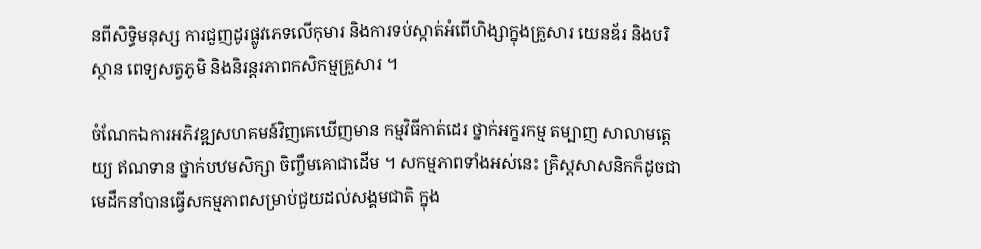នពីសិទ្ធិមនុស្ស ការជួញដូរផ្លូវភេទលើកុមារ និងការទប់ស្កាត់អំពើហិង្សាក្នុងគ្រួសារ យេនឌ័រ និងបរិស្ថាន ពេទ្យសត្វភូមិ និងនិរន្តរភាពកសិកម្មគ្រួសារ ។

ចំណែកឯការអភិវឌ្ឍសហគមន៍វិញគេឃើញមាន កម្មវិធីកាត់ដេរ ថ្នាក់អក្ខរកម្ម តម្បាញ សាលាមត្តេយ្យ ឥណទាន ថ្នាក់បឋមសិក្សា ចិញ្ចឹមគោជាដើម ។ សកម្មភាពទាំងអស់នេះ គ្រិស្តសាសនិកក៏ដូចជាមេដឹកនាំបានធ្វើសកម្មភាពសម្រាប់ជួយដល់សង្គមជាតិ ក្នុង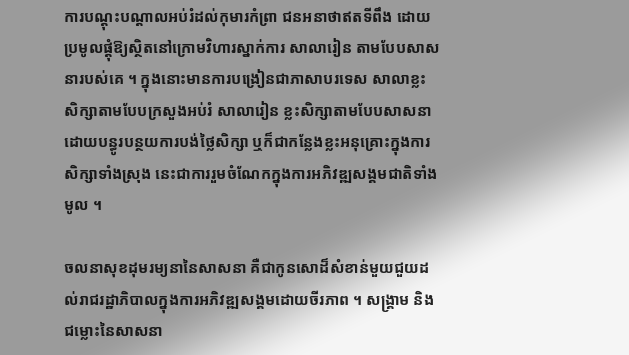ការបណ្តុះបណ្តាលអប់រំដល់កុមារកំព្រា ជនអនាថាឥតទីពឹង ដោយប្រមូលផ្តុំឱ្យស្ថិតនៅក្រោមវិហារស្នាក់ការ សាលារៀន តាមបែបសាសនារបស់គេ ។ ក្នុងនោះមានការបង្រៀនជាភាសាបរទេស សាលាខ្លះសិក្សាតាមបែបក្រសួងអប់រំ សាលារៀន ខ្លះសិក្សាតាមបែបសាសនាដោយបន្ធូរបន្ថយការបង់ថ្លៃសិក្សា ឬក៏ជាកន្លែងខ្លះអនុគ្រោះក្នុងការសិក្សាទាំងស្រុង នេះជាការរួមចំណែកក្នុងការអភិវឌ្ឍសង្គមជាតិទាំងមូល ។

ចលនាសុខដុមរម្យនានៃសាសនា គឺជាកូនសោដ៏សំខាន់មួយជួយដល់រាជរដ្ឋាភិបាលក្នុងការអភិវឌ្ឍសង្គមដោយចីរភាព ។ សង្គ្រាម និងជម្លោះនៃសាសនា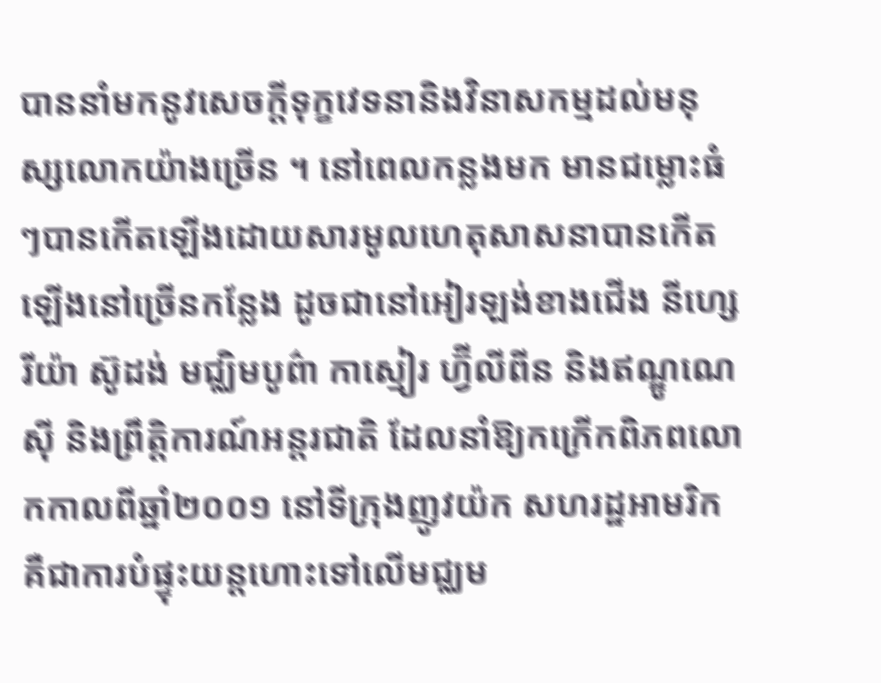បាននាំមកនូវសេចក្តីទុក្ខវេទនានិងវិនាសកម្មដល់មនុស្សលោកយ៉ាងច្រើន ។ នៅពេលកន្លងមក មានជម្លោះធំៗបានកើតឡើងដោយសារមូលហេតុសាសនាបានកើតឡើងនៅច្រើនកន្លែង ដូចជានៅអៀរឡង់ខាងជើង នីហ្សេរីយ៉ា ស៊ូដង់ មជ្ឈិមបូព៌ា កាស្មៀរ ហ្វ៊ីលីពីន និងឥណ្ឌូណេស៊ី និងព្រឹត្តិការណ៍អន្តរជាតិ ដែលនាំឱ្យកក្រើកពិភពលោកកាលពីឆ្នាំ២០០១ នៅទីក្រុងញូវយ៉ក សហរដ្ឋអាមរិក គឺជាការបំផ្ទុះយន្តហោះទៅលើមជ្ឈម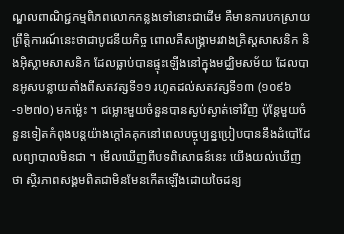ណ្ឌលពាណិជ្ជកម្មពិភពលោកកន្លងទៅនោះជាដើម គឺមានការបកស្រាយព្រឹត្តិការណ៍នេះថាជាបូជនីយកិច្ច ពោលគឺសង្គ្រាមរវាងគ្រិស្តសាសនិក និងអ៊ិស្លាមសាសនិក ដែលធ្លាប់បានផ្ទុះឡើងនៅក្នុងមជ្ឈិមសម័យ ដែលបានអូសបន្លាយតាំងពីសតវត្សទី១១ រហូតដល់សតវត្សទី១៣ (១០៩៦-១២៧០) មកម្ល៉េះ ។ ជម្លោះមួយចំនួនបានស្ងប់ស្ងាត់ទៅវិញ ប៉ុន្តែមួយចំនួនទៀតកំពុងបន្តយ៉ាងក្តៅគគុកនៅពេលបច្ចុប្បន្នប្រៀបបាននឹងដំបៅដែលព្យាបាលមិនជា ។ មើលឃើញពីបទពិសោធន៍នេះ យើងយល់ឃើញថា ស្ថិរភាពសង្គមពិតជាមិនមែនកើតឡើងដោយចៃដន្យ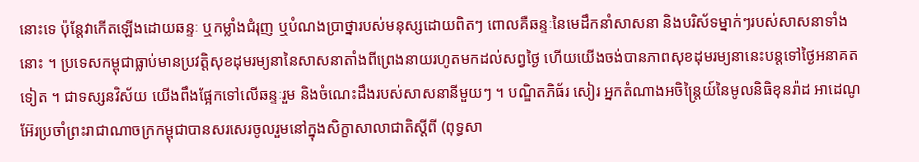នោះទេ ប៉ុន្តែវាកើតឡើងដោយឆន្ទៈ ឬកម្លាំងជំរុញ ឬបំណងប្រាថ្នារបស់មនុស្សដោយពិតៗ ពោលគឺឆន្ទៈនៃមេដឹកនាំសាសនា និងបរិស័ទម្នាក់ៗរបស់សាសនាទាំងនោះ ។ ប្រទេសកម្ពុជាធ្លាប់មានប្រវត្តិសុខដុមរម្យនានៃសាសនាតាំងពីព្រេងនាយរហូតមកដល់សព្វថ្ងៃ ហើយយើងចង់បានភាពសុខដុមរម្យនានេះបន្តទៅថ្ងៃអនាគតទៀត ។ ជាទស្សនវិស័យ យើងពឹងផ្អែកទៅលើឆន្ទៈរួម និងចំណេះដឹងរបស់សាសនានីមួយៗ ។ បណ្ឌិតភិធ័រ សៀរ អ្នកតំណាងអចិន្ត្រៃយ៍នៃមូលនិធិខុនរ៉ាដ អាដេណូអ៊ែរប្រចាំព្រះរាជាណាចក្រកម្ពុជាបានសរសេរចូលរួមនៅក្នុងសិក្ខាសាលាជាតិស្តីពី (ពុទ្ធសា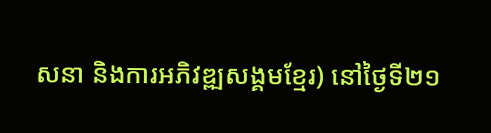សនា និងការអភិវឌ្ឍសង្គមខ្មែរ) នៅថ្ងៃទី២១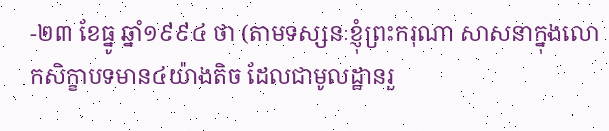-២៣ ខែធ្នូ ឆ្នាំ១៩៩៤ ថា (តាមទស្សនៈខ្ញុំព្រះករុណា សាសនាក្នុងលោកសិក្ខាបទមាន៤យ៉ាងតិច ដែលជាមូលដ្ឋានរួ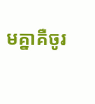មគ្នាគឺចូរ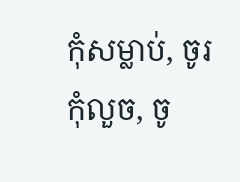កុំសម្លាប់, ចូរកុំលួច, ចូ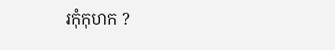រកុំកុហក ?